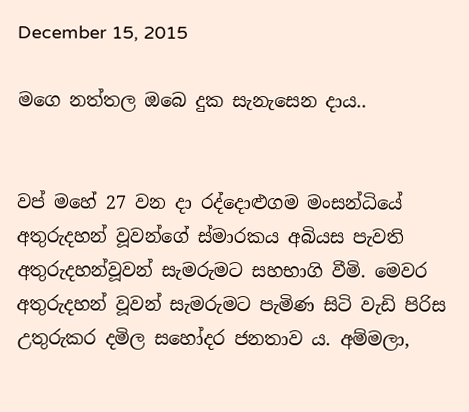December 15, 2015

මගෙ නත්තල ඔබෙ දුක සැනැසෙන දාය..


වප් මහේ 27 වන දා රද්දොළුගම මංසන්ධියේ අතුරුදහන් වූවන්ගේ ස්මාරකය අබියස පැවති අතුරුදහන්වූවන් සැමරුමට සහභාගි වීමි. මෙවර අතුරුදහන් වූවන් සැමරුමට පැමිණ සිටි වැඩි පිරිස උතුරුකර දමිල සහෝදර ජනතාව ය. අම්මලා,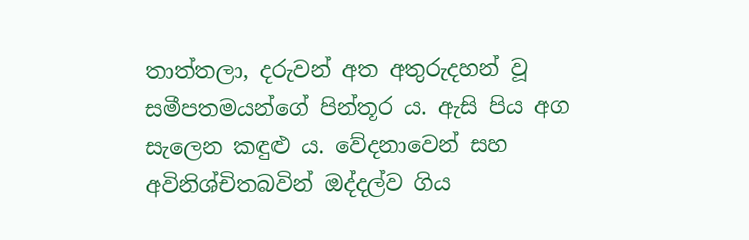තාත්තලා, දරුවන් අත අතුරුදහන් වූ සමීපතමයන්ගේ පින්තූර ය. ඇසි පිය අග සැලෙන කඳුළු ය. වේදනාවෙන් සහ අවිනිශ්චිතබවින් ඔද්දල්ව ගිය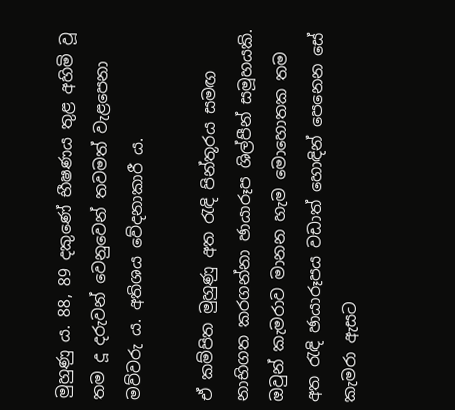මුහුණු ය. 88, 89 දකුණේ භීෂණය තුළ අහිමි වූ තම දූ දරුවන් වෙනුවෙන් තවමත් වැළපෙනා මව්වරු ය. අතිශය වේදනාකාරී ය.

ඒ කම්පිත මුහුණු අත රැඳි පින්තූරය සමඟ නාභිගත කරගන්නා ඡායාරූප ශිල්පීන් සමූහයකි. ඔවුන් කැමරාව මානන හැම මොහොතක තම අත රැඳි ඡායාරූපය වඩාත් හොඳින් පෙනෙන සේ කැමරා ඇසට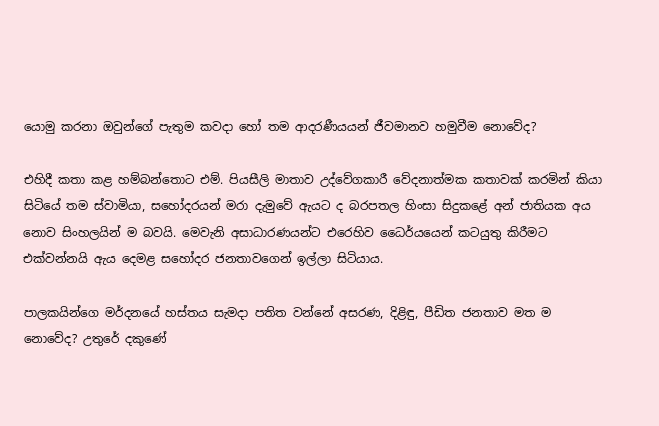යොමු කරනා ඔවුන්ගේ පැතුම කවදා හෝ තම ආදරණීයයන් ජීවමානව හමුවීම නොවේද?

එහිදී කතා කළ හම්බන්තොට එම්. පියසීලි මාතාව උද්වේගකාරී වේදනාත්මක කතාවක් කරමින් කියා සිටියේ තම ස්වාමියා, සහෝදරයන් මරා දැමුවේ ඇයට ද බරපතල හිංසා සිදුකළේ අන් ජාතියක අය නොව සිංහලයින් ම බවයි. මෙවැනි අසාධාරණයන්ට එරෙහිව ධෛර්යයෙන් කටයුතු කිරීමට එක්වන්නයි ඇය දෙමළ සහෝදර ජනතාවගෙන් ඉල්ලා සිටියාය.

පාලකයින්ගෙ මර්දනයේ හස්තය සැමදා පතිත වන්නේ අසරණ, දිළිඳු, පීඩිත ජනතාව මත ම නොවේද? උතුරේ දකුණේ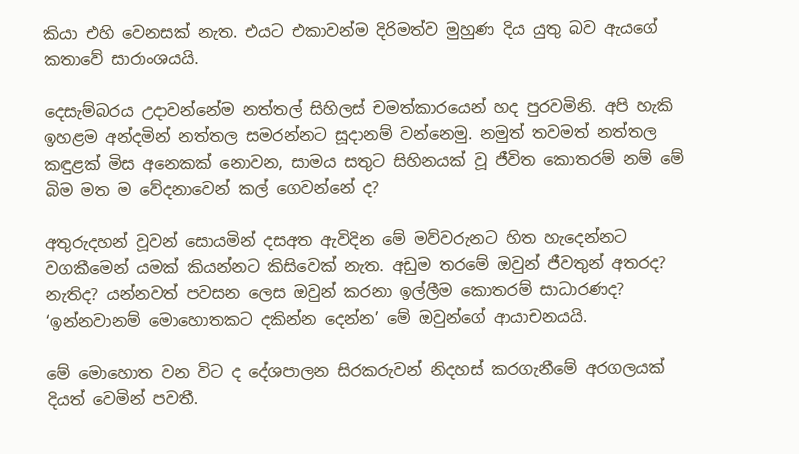කියා එහි වෙනසක් නැත. එයට එකාවන්ම දිරිමත්ව මුහුණ දිය යුතු බව ඇයගේ කතාවේ සාරාංශයයි.

දෙසැම්බරය උදාවන්නේම නත්තල් සිහිලස් චමත්කාරයෙන් හද පුරවමිනි. අපි හැකි ඉහළම අන්දමින් නත්තල සමරන්නට සූදානම් වන්නෙමු. නමුත් තවමත් නත්තල කඳුළක් මිස අනෙකක් නොවන, සාමය සතුට සිහිනයක් වූ ජීවිත කොතරම් නම් මේ බිම මත ම වේදනාවෙන් කල් ගෙවන්නේ ද?

අතුරුදහන් වූවන් සොයමින් දසඅත ඇවිදින මේ මව්වරුනට හිත හැදෙන්නට වගකීමෙන් යමක් කියන්නට කිසිවෙක් නැත. අඩුම තරමේ ඔවුන් ජීවතුන් අතරද? නැතිද? යන්නවත් පවසන ලෙස ඔවුන් කරනා ඉල්ලීම කොතරම් සාධාරණද? ‘ඉන්නවානම් මොහොතකට දකින්න දෙන්න’ මේ ඔවුන්ගේ ආයාචනයයි.

මේ මොහොත වන විට ද දේශපාලන සිරකරුවන් නිදහස් කරගැනීමේ අරගලයක් දියත් වෙමින් පවතී.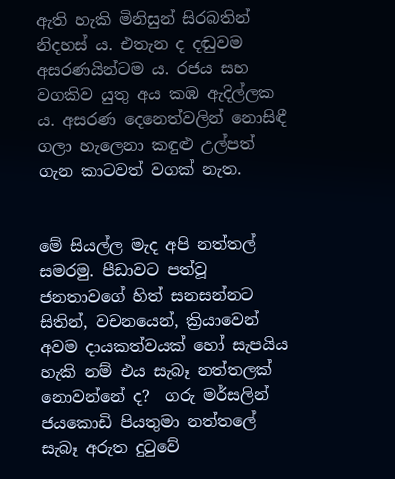ඇති හැකි මිනිසුන් සිරබතින් නිදහස් ය. එතැන ද දඬුවම අසරණයින්ටම ය. රජය සහ වගකිව යුතු අය කඹ ඇදිල්ලක ය. අසරණ දෙනෙත්වලින් නොසිඳී ගලා හැලෙනා කඳුළු උල්පත් ගැන කාටවත් වගක් නැත.


මේ සියල්ල මැද අපි නත්තල් සමරමු. පීඩාවට පත්වූ ජනතාවගේ හිත් සනසන්නට සිතින්, වචනයෙන්, ක්‍රියාවෙන් අවම දායකත්වයක් හෝ සැපයිය හැකි නම් එය සැබෑ නත්තලක් නොවන්නේ ද?  ගරු මර්සලින් ජයකොඩි පියතුමා නත්තලේ සැබෑ අරුත දුටුවේ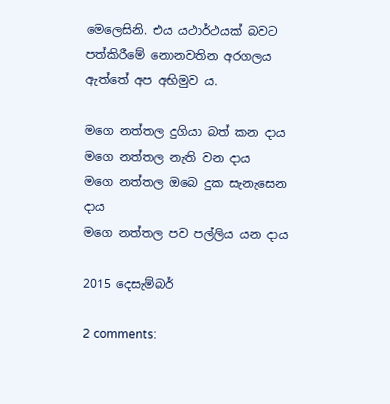මෙලෙසිනි. එය යථාර්ථයක් බවට පත්කිරීමේ නොනවතින අරගලය ඇත්තේ අප අභිමුව ය.

මගෙ නත්තල දුගියා බත් කන දාය
මගෙ නත්තල නැති වන දාය
මගෙ නත්තල ඔබෙ දුක සැනැසෙන දාය
මගෙ නත්තල පව පල්ලිය යන දාය

2015 දෙසැම්බර්

2 comments: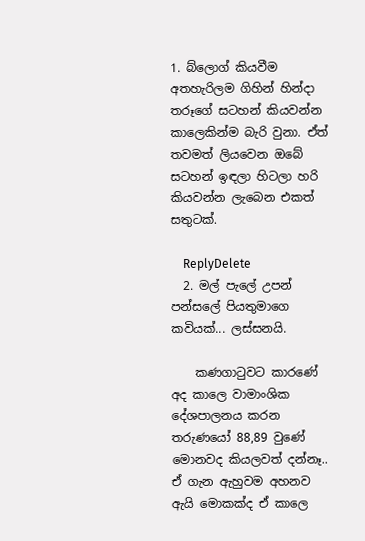1. බ්ලොග් කියවීම අතහැරිලම ගිහින් හින්දා තරූගේ සටහන් කියවන්න කාලෙකින්ම බැරි වුනා. ඒත් තවමත් ලියවෙන ඔබේ සටහන් ඉඳලා හිටලා හරි කියවන්න ලැබෙන එකත් සතුටක්.

    ReplyDelete
  2. මල් පැලේ උපන් පන්සලේ පියතුමාගෙ කවියක්... ලස්සනයි.

    කණගාටුවට කාරණේ අද කාලෙ වාමාංශික දේශපාලනය කරන තරුණයෝ 88,89 වුණේ මොනවද කියලවත් දන්නෑ.. ඒ ගැන ඇහුවම අහනව ඇයි මොකක්ද ඒ කාලෙ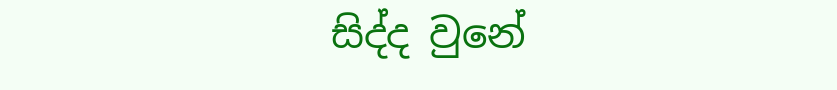සිද්ද වුනේ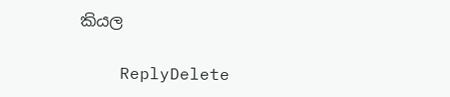කියල

    ReplyDelete